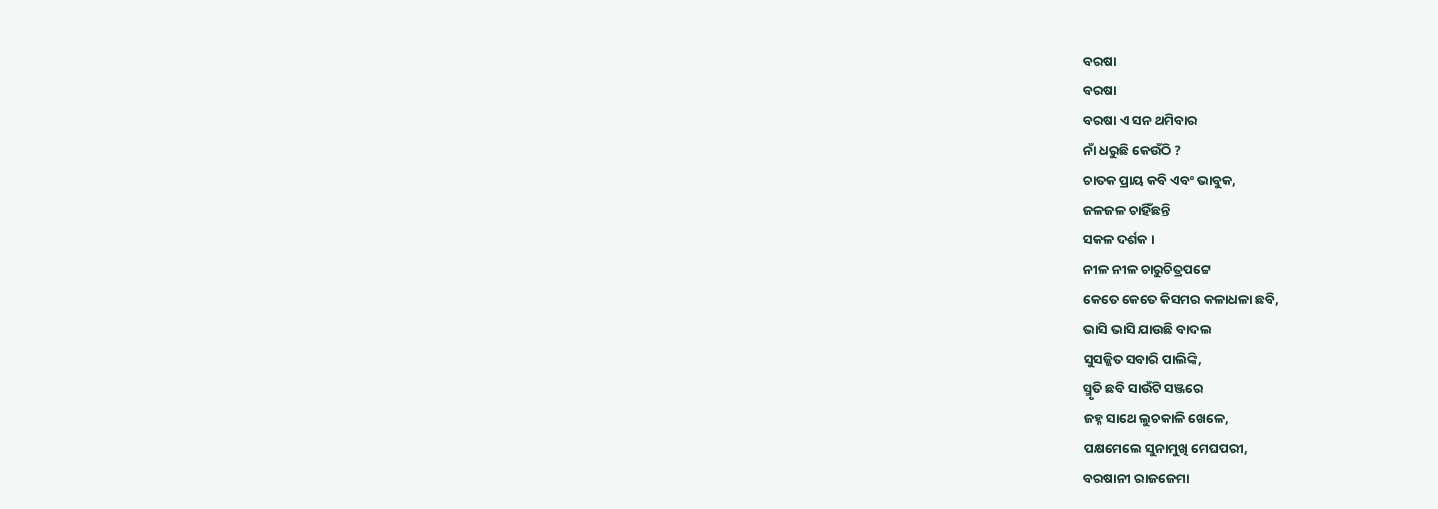ବରଷା
ବରଷା
ବରଷା ଏ ସନ ଥମିବାର
ନାଁ ଧରୁଛି କେଉଁଠି ?
ଚାତକ ପ୍ରାୟ କବି ଏବଂ ଭାବୁକ,
ଜଳଜଳ ଚାହିଁଛନ୍ତି
ସକଳ ଦର୍ଶକ ।
ନୀଳ ନୀଳ ଚାରୁଚିତ୍ରପଟ୍ଟେ
କେତେ କେତେ କିସମର କଳାଧଳା ଛବି,
ଭାସି ଭାସି ଯାଉଛି ବାଦଲ
ସୁସଜ୍ଜିତ ସବାରି ପାଲିଙ୍କି,
ସ୍ମୃତି ଛବି ସାଉଁଟି ସଞ୍ଜରେ
ଜହ୍ନ ସାଥେ ଲୁଚକାଳି ଖେଳେ,
ପକ୍ଷମେଲେ ସୁନାମୁଖି ମେଘପରୀ,
ବରଷାନୀ ରାଜଜେମା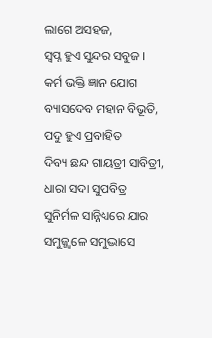ଲାଗେ ଅସହଜ,
ସ୍ୱପ୍ନ ହୁଏ ସୁନ୍ଦର ସବୁଜ ।
କର୍ମ ଭକ୍ତି ଜ୍ଞାନ ଯୋଗ
ବ୍ୟାସଦେବ ମହାନ ବିଭୂତି,
ପଦୁ ହୁଏ ପ୍ରବାହିତ
ଦିବ୍ୟ ଛନ୍ଦ ଗାୟତ୍ରୀ ସାବିତ୍ରୀ,
ଧାରା ସଦା ସୁପବିତ୍ର
ସୁନିର୍ମଳ ସାନ୍ନିଧ୍ୟରେ ଯାର
ସମୁଜ୍ଜ୍ୱଳେ ସମୁଦ୍ଭାସେ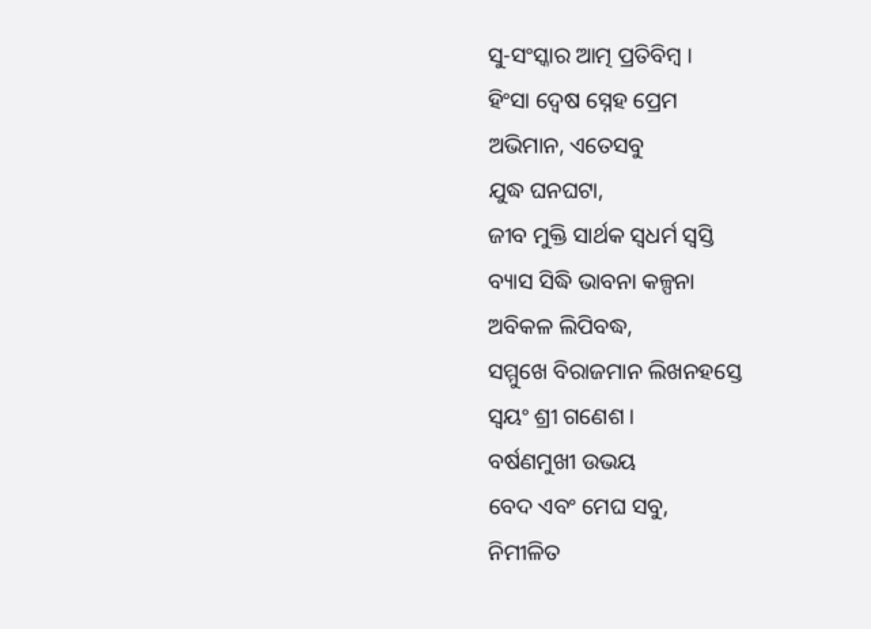ସୁ-ସଂସ୍କାର ଆତ୍ମ ପ୍ରତିବିମ୍ବ ।
ହିଂସା ଦ୍ୱେଷ ସ୍ନେହ ପ୍ରେମ
ଅଭିମାନ, ଏତେସବୁ
ଯୁଦ୍ଧ ଘନଘଟା,
ଜୀବ ମୁକ୍ତି ସାର୍ଥକ ସ୍ୱଧର୍ମ ସ୍ୱସ୍ତି
ବ୍ୟାସ ସିଦ୍ଧି ଭାବନା କଳ୍ପନା
ଅବିକଳ ଲିପିବଦ୍ଧ,
ସମ୍ମୁଖେ ବିରାଜମାନ ଲିଖନହସ୍ତେ
ସ୍ୱୟଂ ଶ୍ରୀ ଗଣେଶ ।
ବର୍ଷଣମୁଖୀ ଉଭୟ
ବେଦ ଏବଂ ମେଘ ସବୁ,
ନିମୀଳିତ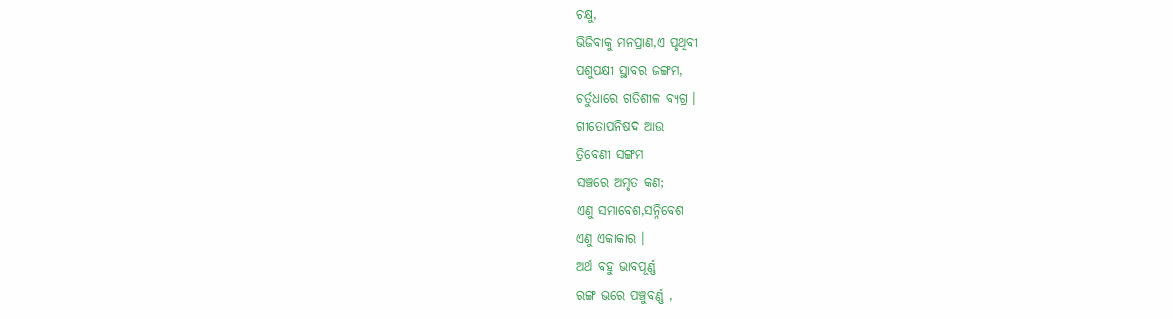ଚକ୍ଷୁ,
ଭିଜିବାକୁ ମନପ୍ରାଣ,ଏ ପୃଥିବୀ
ପଶୁପକ୍ଷୀ ସ୍ଥାବର ଜଙ୍ଗମ,
ଚର୍ତୁଧାରେ ଗତିଶୀଳ ବ୍ୟଗ୍ର ।
ଗୀତୋପନିଷଦ ଆଉ
ତ୍ରିବେଣୀ ସଙ୍ଗମ
ସଞ୍ଚରେ ଅମୃତ କଣ;
ଏଣୁ ସମାବେଶ,ସନ୍ନିବେଶ
ଏଣୁ ଏକାକାର ।
ଅର୍ଥ ବହୁ ଭାବପୂର୍ଣ୍ଣ
ରଙ୍ଗ ଭରେ ପଞ୍ଚୁବର୍ଣ୍ଣ ,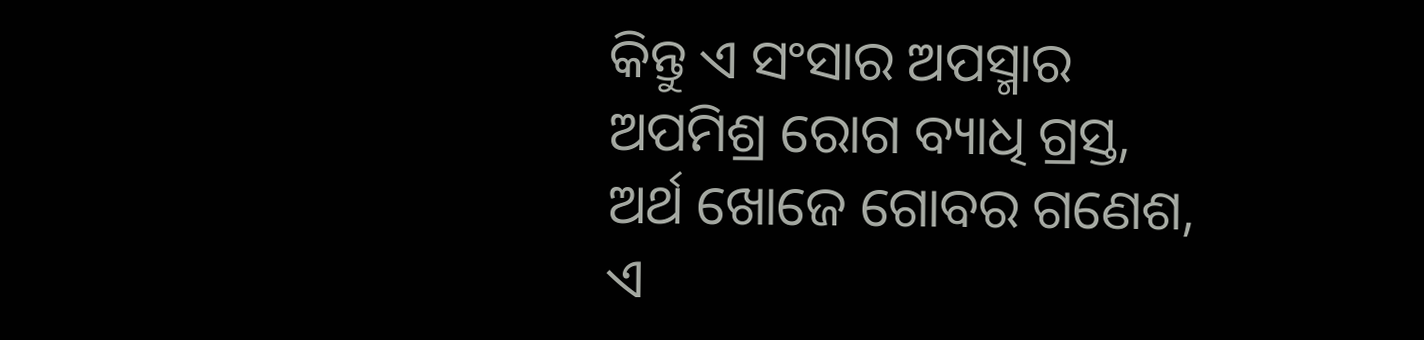କିନ୍ତୁ ଏ ସଂସାର ଅପସ୍ମାର
ଅପମିଶ୍ର ରୋଗ ବ୍ୟାଧି ଗ୍ରସ୍ତ,
ଅର୍ଥ ଖୋଜେ ଗୋବର ଗଣେଶ,
ଏ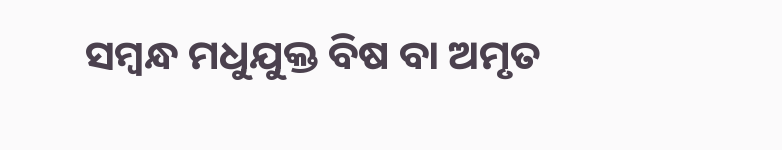ସମ୍ବନ୍ଧ ମଧୁଯୁକ୍ତ ବିଷ ବା ଅମୃତ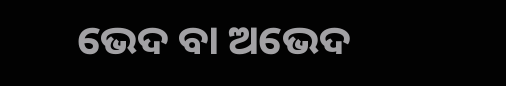ଭେଦ ବା ଅଭେଦ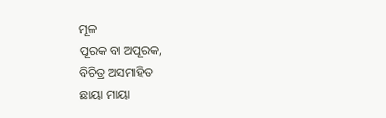ମୂଳ
ପୂରକ ବା ଅପୂରକ,
ବିଚିତ୍ର ଅସମାହିତ
ଛାୟା ମାୟା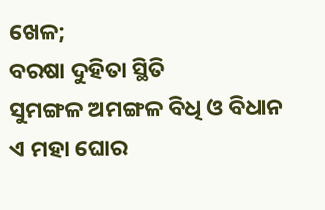ଖେଳ;
ବରଷା ଦୁହିତା ସ୍ଥିତି
ସୁମଙ୍ଗଳ ଅମଙ୍ଗଳ ବିଧି ଓ ବିଧାନ
ଏ ମହା ଘୋର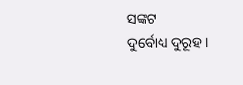ସଙ୍କଟ
ଦୁର୍ବୋଧ୍ୟ ଦୁରୂହ ।